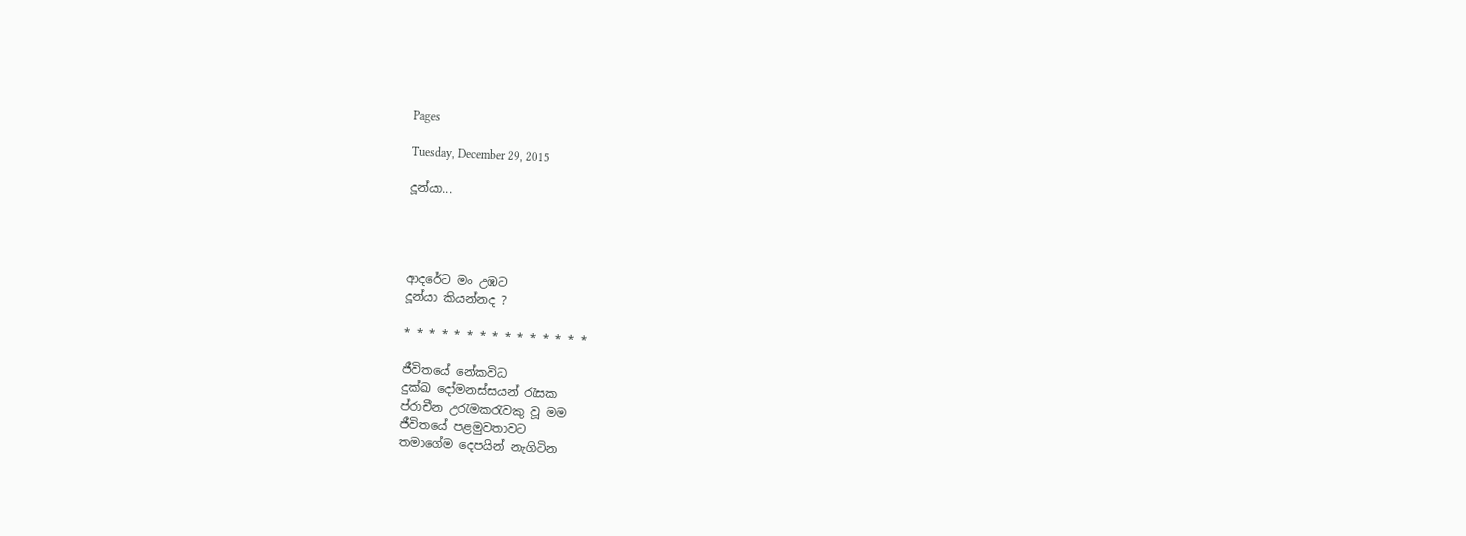Pages

Tuesday, December 29, 2015

දූන්යා...




ආදරේට මං උඹට
දූන්යා කියන්නද ?

* * * * * * * * * * * * * * *

ජීවිතයේ නේකවිධ
දුක්ඛ දෝමනස්සයන් රැසක
ප්‌රාචීන උරැමකරැවකු වූ මම
ජීවිතයේ පළමුවතාවට
තමාගේම දෙපයින් නැගිටින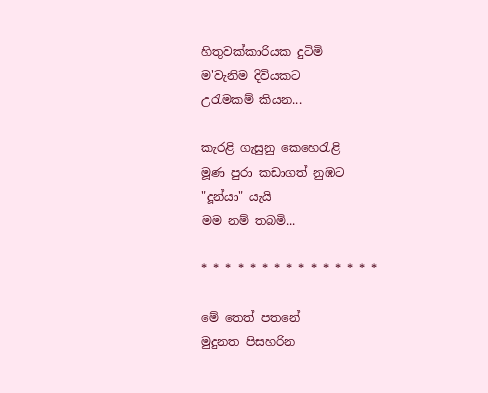හිතුවක්කාරියක දුටිමි
ම'වැනිම දිවියකට
උරැමකම් කියන...

කැරළි ගැසුනු කෙ‌හෙරැළි
මූණ පුරා කඩාගත් නුඹට
"දූන්යා" යැයි
මම නම් තබමි...

* * * * * * * * * * * * * * *

මේ තෙත් පතනේ
මුදුනත පිසහරින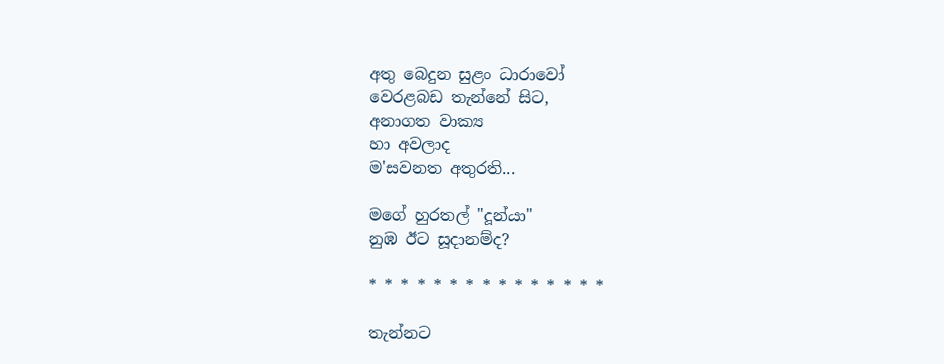අතු බෙදුන සුළං ධාරාවෝ
වෙරළබඩ තැන්නේ සිට,
අනාගත වාක්‍ය
හා අවලාද
ම'සවනත අතුරති...

මගේ හුරතල් "දූන්යා"
නුඹ ඊට සූදානම්ද?

* * * * * * * * * * * * * * *

තැන්නට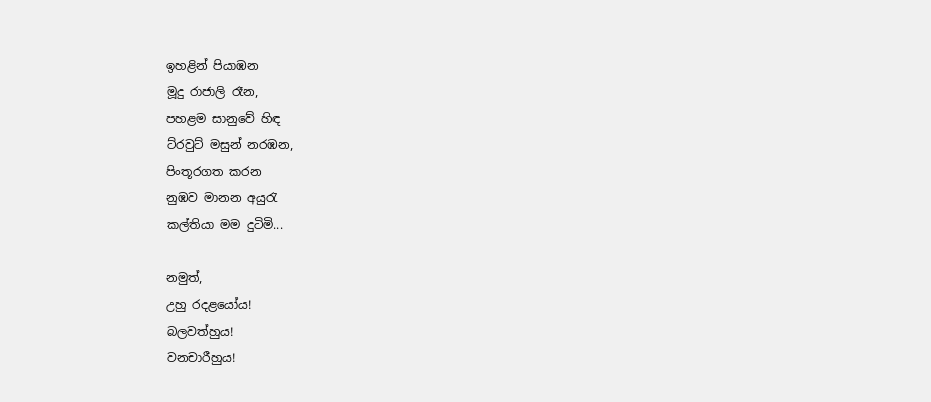ඉහළින් පියාඹන
මූදු රාජාලි රෑන,
පහළම සානුවේ හිඳ
ට්රවුට් මසුන් නරඹන,
පිංතූරගත කරන
නුඹව මානන අයුරැ
කල්තියා මම දුටිමි...

නමුත්,
උහු රදළයෝය!
බලවත්හුය!
වනචාරීහුය!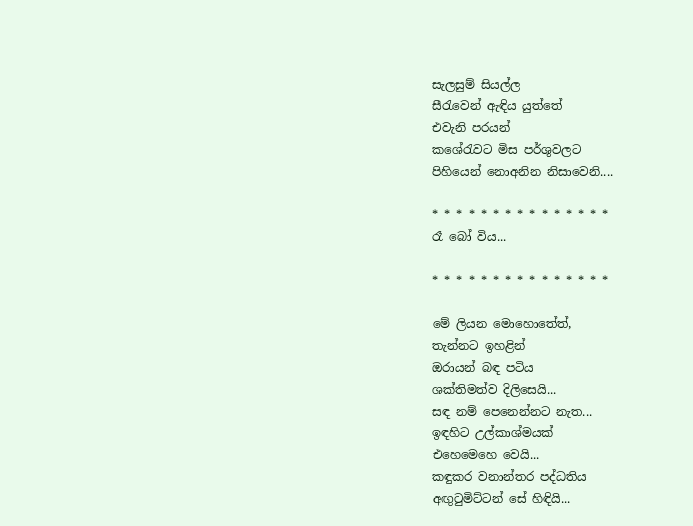සැලසුම් සියල්ල
සීරැවෙන් ඇඳිය යුත්තේ
එවැනි පරයන්
කශේරැවට මිස පර්‌ශුවලට
පිහියෙන් නොඅනින නිසාවෙනි....

* * * * * * * * * * * * * * *
රෑ බෝ විය...

* * * * * * * * * * * * * * *

මේ ලියන මොහොතේත්,
තැන්නට ඉහළින්
ඔරායන් බඳ පටිය
ශක්තිමත්ව දිලිසෙයි...
සඳ නම් පෙනෙන්නට නැත...
ඉඳහිට උල්කාශ්මයක්
එහෙමෙහෙ වෙයි...
කඳුකර වනාන්තර පද්ධතිය
අඟුටුමිට්ටන් සේ හිඳියි...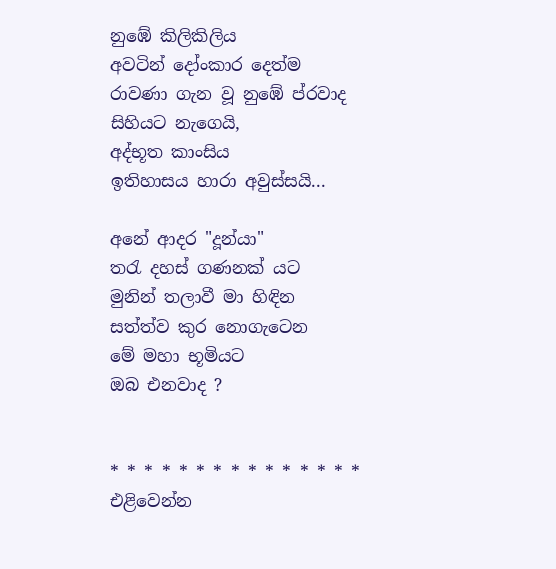නුඹේ කිලිකිලිය
අවටින් දෝංකාර දෙත්ම
රාවණා ගැන වූ නුඹේ ප්රවාද
සිහියට නැගෙයි,
අද්භූත කාංසිය
ඉතිහාසය හාරා අවුස්සයි...

අනේ ආදර "දූන්යා"
තරැ දහස් ගණනක් යට
මුනින් තලාවී මා හිඳින
සත්ත්ව කුර නොගැටෙන
මේ මහා භූමියට
ඔබ එනවාද ?


* * * * * * * * * * * * * * *
එළිවෙන්න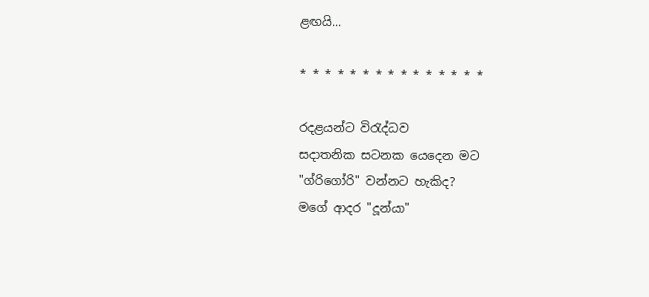ළඟයි...

* * * * * * * * * * * * * * *

රදළයන්ට විරැද්ධව
සදාතනික සටනක යෙදෙන මට
"ග්රිගෝරි" වන්නට හැකිද?
මගේ ආදර "දූන්යා"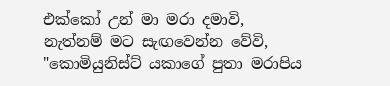එක්කෝ උන් මා මරා දමාවි,
නැත්නම් මට සැඟවෙන්න වේවි,
"කොමියුනිස්ට් යකාගේ පුතා මරාපිය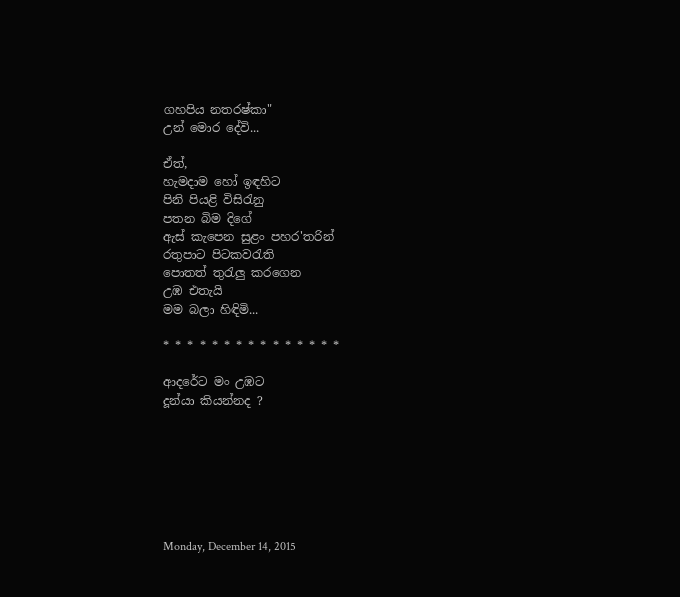ගහපිය ‌නතරෂ්කා"
උන් මොර දේවි...

ඒත්,
හැමදාම හෝ ඉඳහිට
පිනි පියළි විසිරැනු
පතන බිම දිගේ
ඇස් කැපෙන සුළං පහර'තරින්
රතුපාට පිටකවරැති
පොතත් තුරැලු කරගෙන
උඹ එතැයි
මම බලා හිඳිමි...

* * * * * * * * * * * * * * *

ආදරේට මං උඹට
දූන්යා කියන්නද ?







Monday, December 14, 2015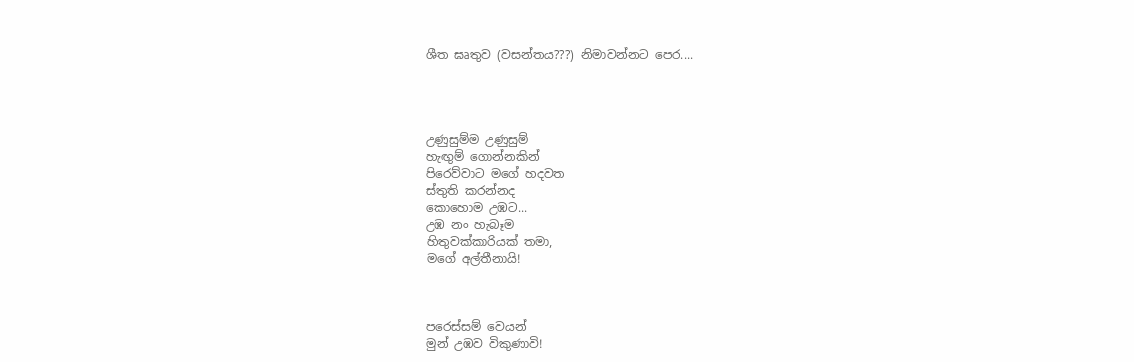ශීත ඝෘතුව (වසන්තය???) නිමාවන්නට පෙර....




උණුසුම්ම උණුසුම්
හැඟුම් ගොන්නකින්
පිරෙව්වාට මගේ හදවත
ස්තුති කරන්නද
කොහොම උඹට...
උඹ නං හැබෑම
හිතුවක්කාරියක් තමා,
මගේ අල්තීනායි!



පරෙස්සම් වෙයන්
මුන් උඹව විකුණාවි!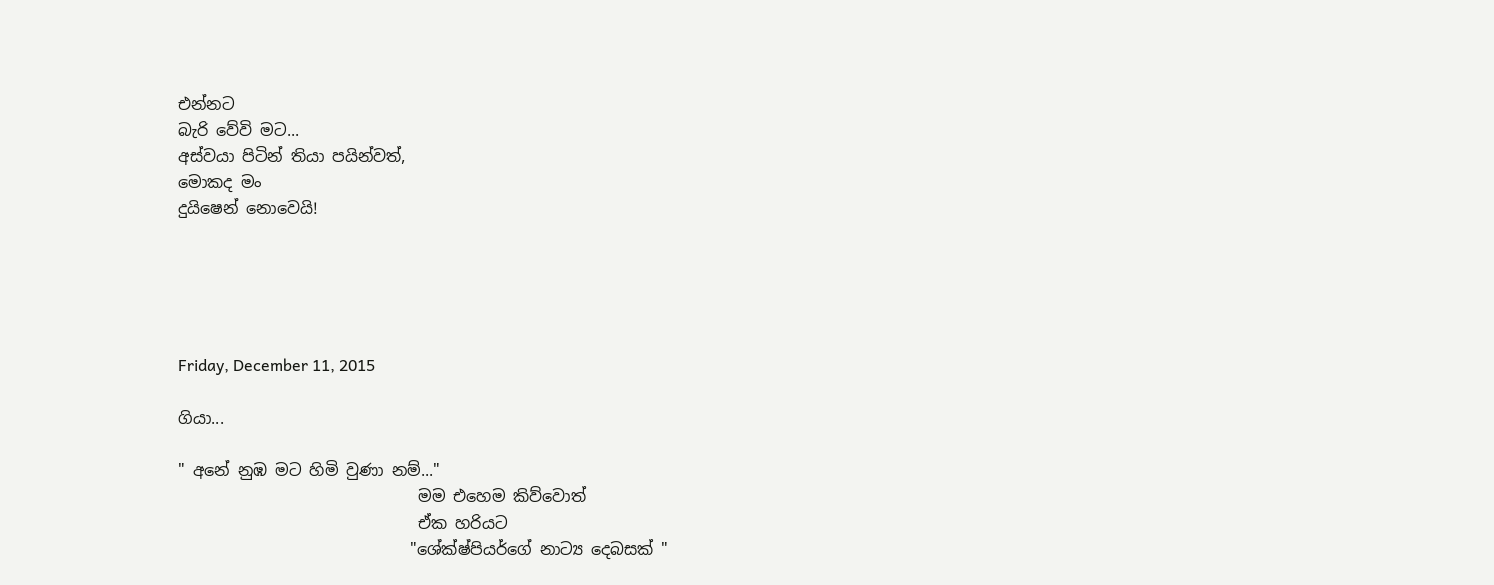එන්නට
බැරි වේවි මට...
අස්වයා පිටින් තියා පයින්වත්,
මොකද මං
දුයිෂෙන් නොවෙයි!





Friday, December 11, 2015

ගියා...

" අනේ නුඹ මට හිමි වුණා නම්..."
                              මම එහෙම කිව්වොත්
                              ඒක හරියට
                             "ශේක්ෂ්පියර්‌ගේ නාට්‍ය දෙබසක් "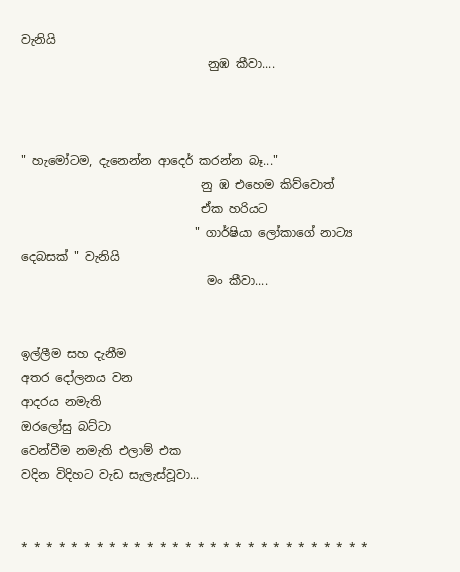වැනියි
                               නුඹ කීවා....



" හැමෝටම, දැනෙන්න ආද‌ෙර්‌ කරන්න බෑ..."
                              නු ඹ එහෙම කිව්වොත්
                              ඒක හරියට
                             " ගාර්‌ෂියා ලෝකාගේ නාට්‍ය දෙබසක් " වැනියි
                               මං කීවා....


ඉල්ලීම සහ දැනීම
අතර දෝලනය වන
ආදරය නමැති
ඔරලෝසු බට්ටා
වෙන්වීම නමැති එලාම් එක
වදින විදිහට වැඩ සැලැස්වූවා...


* * * * * * * * * * * * * * * * * * * * * * * * * * * *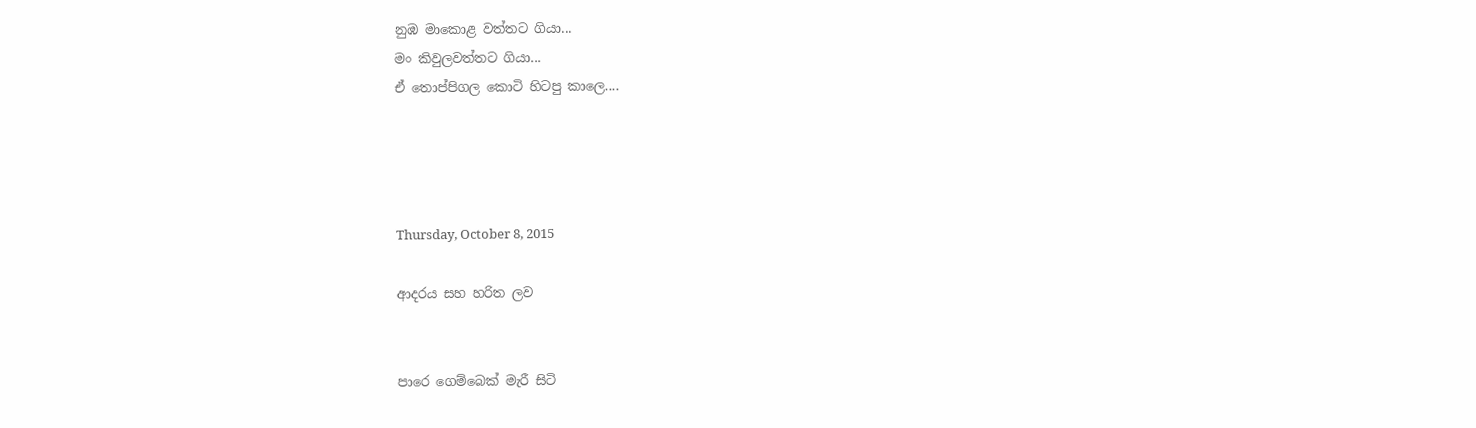නුඹ මාකොළ වත්තට ගියා...
මං කිවුලවත්තට ගියා...
ඒ තොප්පිගල කොටි හිටපු කාලෙ....




Thursday, October 8, 2015

ආදරය සහ හරිත ලව


පාරෙ ගෙම්බෙක් මැරී සිටි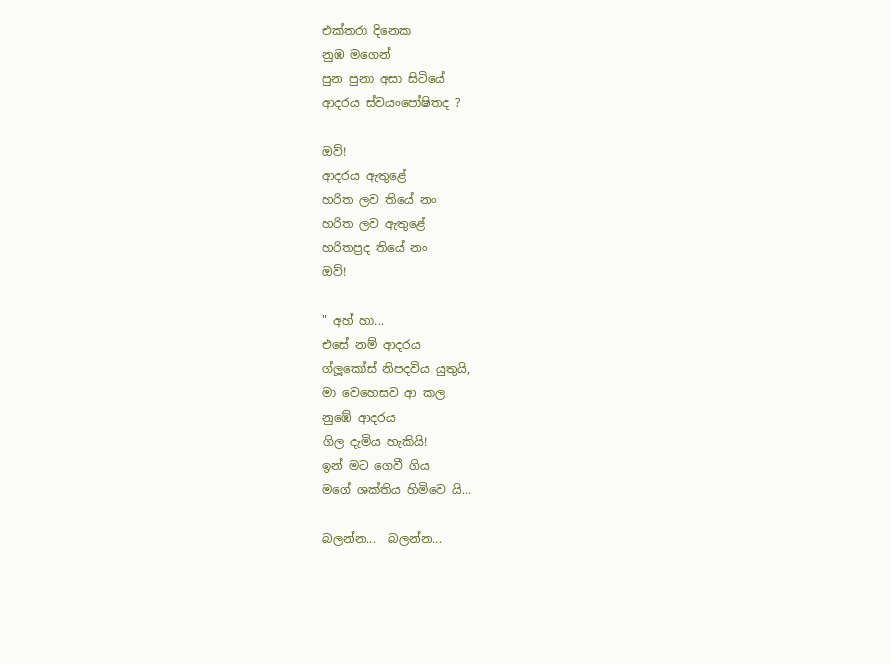එක්තරා දිනෙක
නුඹ මගෙන්
පුන පුනා අසා සිටියේ
ආදරය ස්වයංපෝෂිතද ?

ඔව්!
ආදරය ඇතුළේ
හරිත ලව තියේ නං
හරිත ලව ඇතුළේ
හරිතප්‍රද තියේ නං
ඔව්!

" අහ් හා...
එසේ නම් ආදරය
ග්ලූකෝස් නිපදවිය යුතුයි,
මා වෙහෙසව ආ කල
නුඹේ ආදරය
ගිල දැමිය හැකියි!
ඉන් මට ගෙවී ගිය
මගේ ශක්තිය හිමිවෙ යි...

බලන්න...  බලන්න...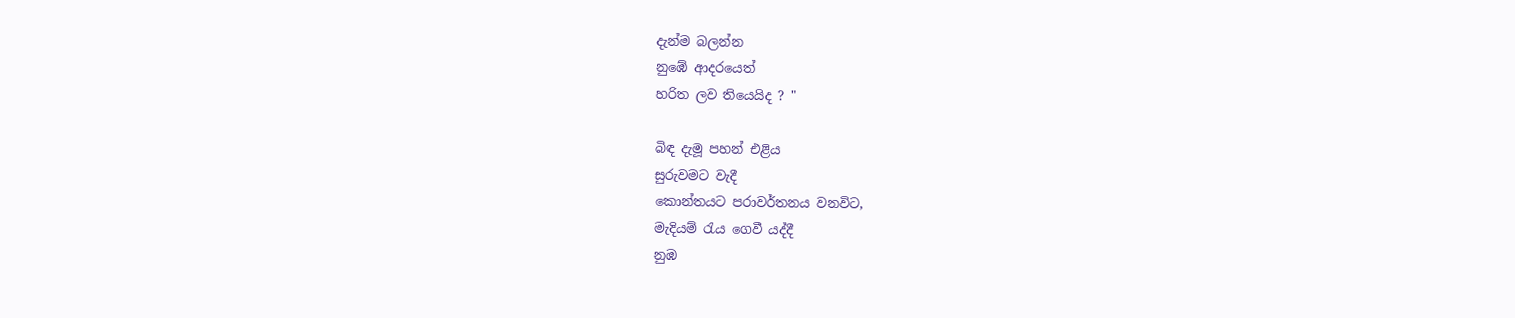දැන්ම බලන්න
නුඹේ ආදරයෙත්
හරිත ලව තියෙයිද ? "

බිඳ දැමූ පහන් එළිය
සුරුවමට වැදී
කොන්තයට පරාවර්තනය වනවිට,
මැදියම් රැය ගෙවී යද්දී
නුඹ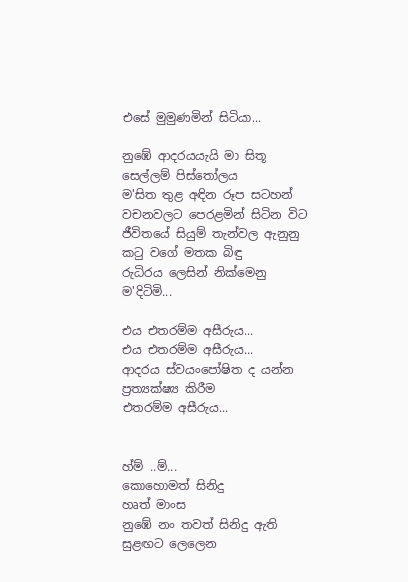එසේ මුමුණමින් සිටියා...

නුඹේ ආදරයයැයි මා සිතූ
සෙල්ලම් පිස්තෝලය
ම'සිත තුළ අඳින රූප සටහන්
වචනවලට පෙරළමින් සිටින විට
ජීවිතයේ සියුම් තැන්වල ඇනුනු
කටු වගේ මතක බිඳු
රුධිරය ලෙසින් නික්මෙනු
ම'දිටිමි...

එය එතරම්ම අසීරුය...
එය එතරම්ම අසීරුය...
ආදරය ස්වයංපෝෂිත ද යන්න
ප්‍රත්‍යක්ෂ්‍ය කිරීම
එතරම්ම අසීරුය...


හ්ම් ..ම්...
කොහොමත් සිනිදු
හෘත් මාංස
නුඹේ නං තවත් සිනිදු ඇති
සුළඟට ලෙලෙන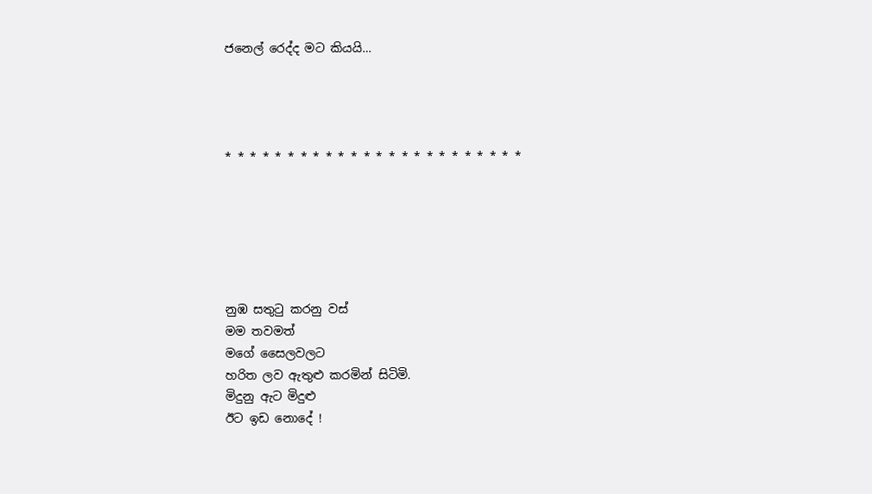ජනෙල් රෙද්ද මට කියයි...




* * * * * * * * * * * * * * * * * * * * * * * *






නුඹ සතුටු කරනු වස්
මම තවමත්
මගේ සෛලවලට
හරිත ලව ඇතුළු කරමින් සිටිමි.
මිදුනු ඇට මිදුළු
ඊට ඉඩ නොදේ !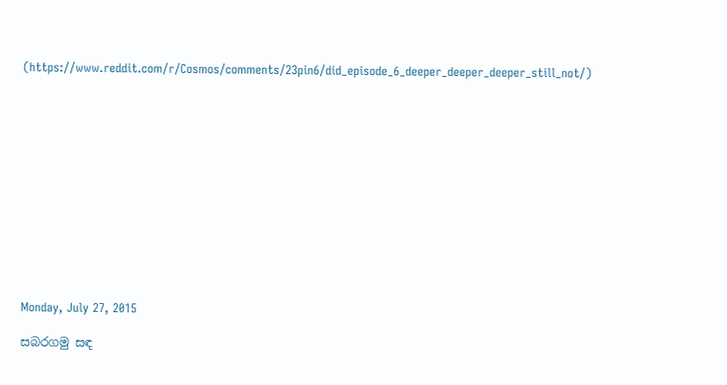(https://www.reddit.com/r/Cosmos/comments/23pin6/did_episode_6_deeper_deeper_deeper_still_not/)













Monday, July 27, 2015

සබරගමු සඳ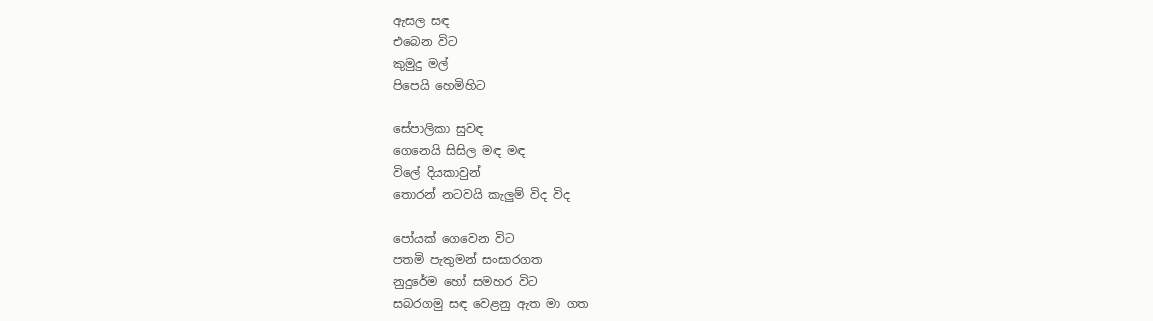ඇසල සඳ
එබෙන විට
කුමුදු මල්
පිපෙයි හෙමිහිට

සේපාලිකා සුවඳ
ගෙනෙයි සිසිල මඳ මඳ
විලේ දියකාවුන්
තොරන් නටවයි කැලුම් විද විද

පෝයක් ගෙවෙන විට
පතමි පැතුමන් සංසාරගත
නුදුරේම හෝ සමහර විට
සබරගමු සඳ වෙළනු ඇත මා ගත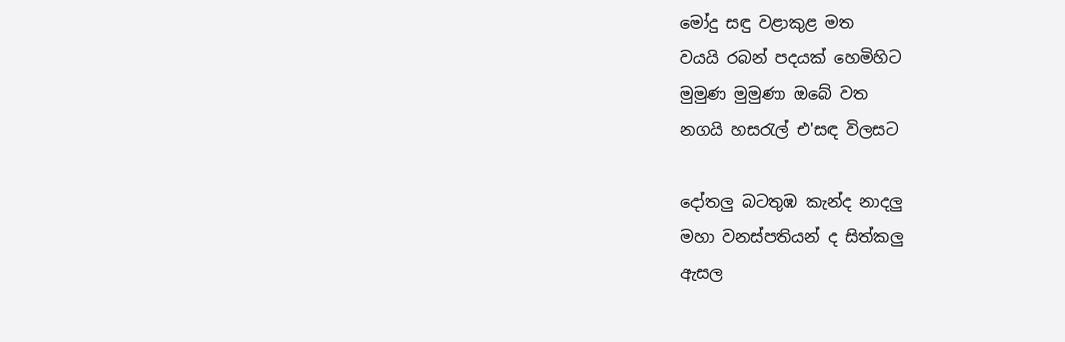මෝදු සඳු වළාකුළ මත
වයයි රබන් පදයක් හෙමිහිට
මුමුණ මුමුණා ඔබේ වත
නගයි හසරැල් එ'සඳ විලසට

දෝතලු බටතුඹ කැන්ද නාදලු
මහා වනස්පතියන් ද සිත්කලු
ඇසල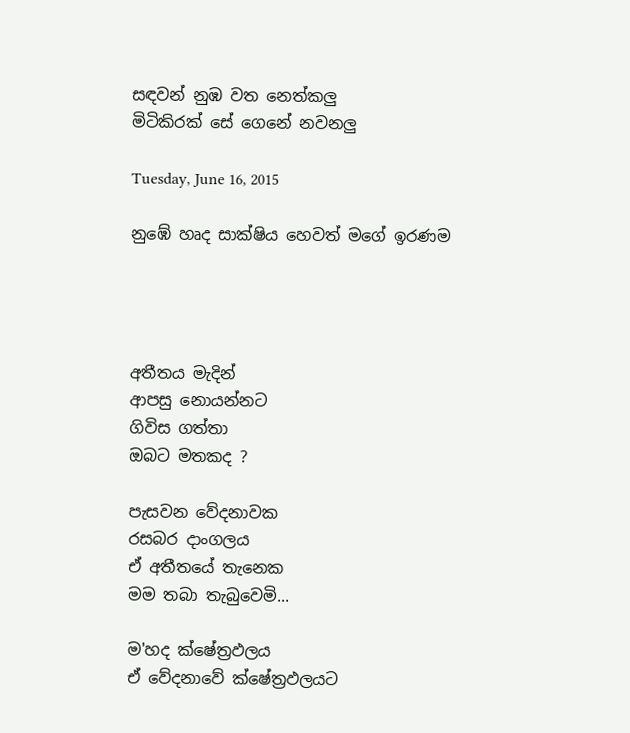සඳවන් නුඹ වත නෙත්කලු
මිටිකිරක් ‌සේ ගෙනේ නවනලු

Tuesday, June 16, 2015

නුඹේ හෘද සාක්ෂිය හෙවත් මගේ ඉරණම




අතීතය මැදින්
ආපසු නොයන්නට
ගිවිස ගත්තා
ඔබට මතකද ?

පැසවන වේදනාවක
රසබර දාංගලය
ඒ අතීතයේ තැනෙක
මම තබා තැබුවෙමි...

ම'හද ක්ෂේත්‍රඵලය
ඒ වේදනාවේ ක්ෂේත්‍රඵලයට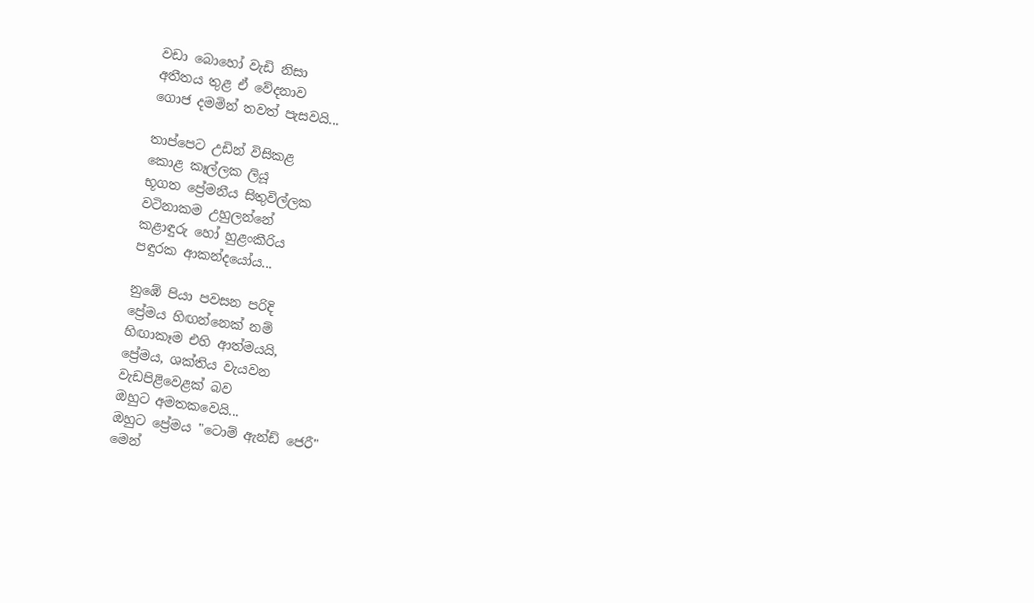වඩා බොහෝ වැඩි නිසා
අතීතය තුළ ඒ වේදනාව
ගොජ දමමින් තවත් පැසවයි...

තාප්පෙට උඩින් විසිකළ
කොළ කෑල්ලක ලියූ
භූගත ප්‍රේමනීය සිතුවිල්ලක
වටිනාකම උහුලන්නේ
කළාඳුරු හෝ හුළංකීරිය
පඳුරක ආකන්දයෝය...

නුඹේ පියා පවසන පරිදි
ප්‍රේමය හිඟන්නෙක් නම්
හිඟාකෑම එහි ආත්මයයි,
ප්‍රේමය, ශක්තිය වැයවන
වැඩපිළිවෙළක් බව
ඔහුට අමතකවෙයි...
ඔහුට ප්‍රේමය "ටොම් ඇන්ඩ් ජෙරී"
මෙන්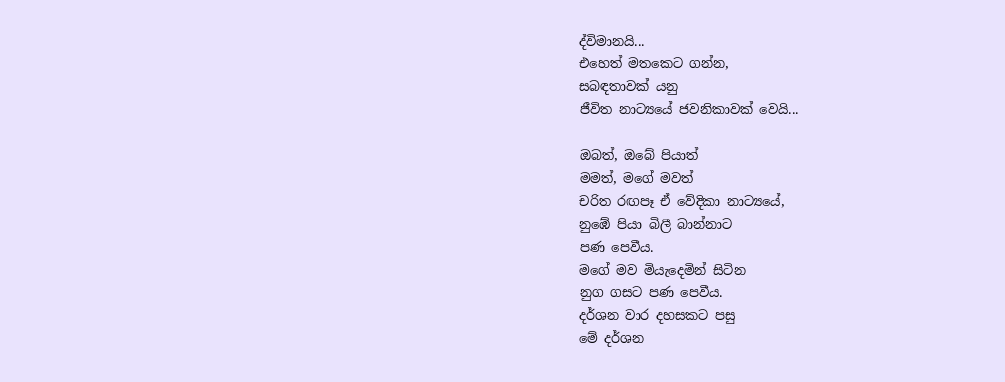ද්විමානයි...
එහෙත් මතකෙට ගන්න,
සබඳතාවක් යනු
ජීවිත නාට්‍යයේ ජවනිකාවක් වෙයි...

ඔබත්, ඔබේ පියාත්
මමත්, මගේ මවත්
චරිත රඟපෑ ඒ වේදිකා නාට්‍යයේ,
නුඹේ පියා බිලී බාන්නාට
පණ පෙවීය.
මගේ මව මියැදෙමින් සිටින
නුග ගසට පණ පෙවීය.
දර්ශන වාර දහසකට පසු
මේ දර්ශන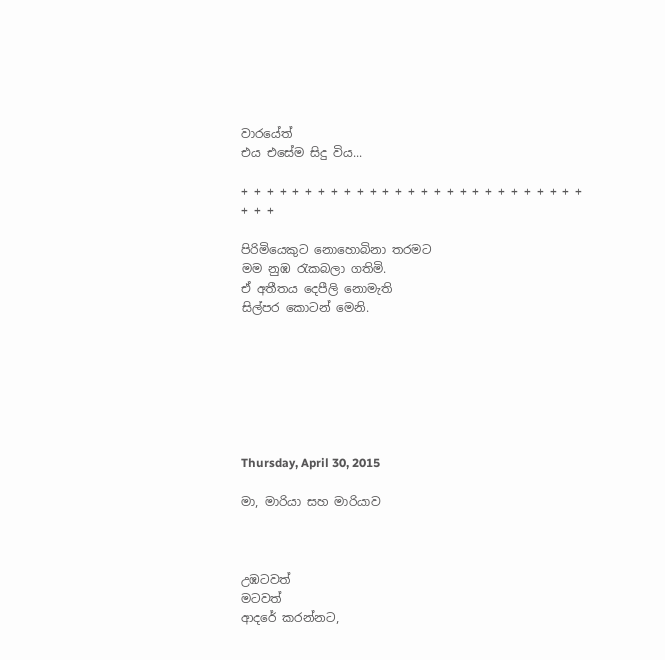වාරයේත්
එය එසේම සිදු විය...

+ + + + + + + + + + + + + + + + + + + + + + + + + + + + + +

පිරිමියෙකුට නොහොබිනා තරමට
මම නුඹ රැකබලා ගතිමි.
ඒ අතීතය දෙපීලි නොමැති
සිල්පර කොටන් මෙනි.







Thursday, April 30, 2015

මා, මාරියා සහ මාරියාව



උඹටවත්
මටවත්
ආදරේ කරන්නට,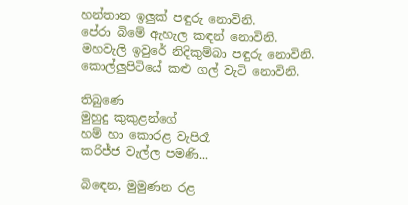හන්තාන ඉලුක් පඳුරු නොවිනි.
පේරා බිමේ ඇහැල කඳන් නොවිනි.
මහවැලි ඉවුරේ නිදිකුම්බා පඳුරු නොවිනි.
කොල්ලුපිටියේ කළු ගල් වැටි නොවිනි.

තිබුණෙ
මුහුදු කුකුළන්ගේ
හම් හා කොරළ වැපිරෑ
කරිජ්ජ වැල්ල පමණි...

බිඳෙන, මුමුණන රළ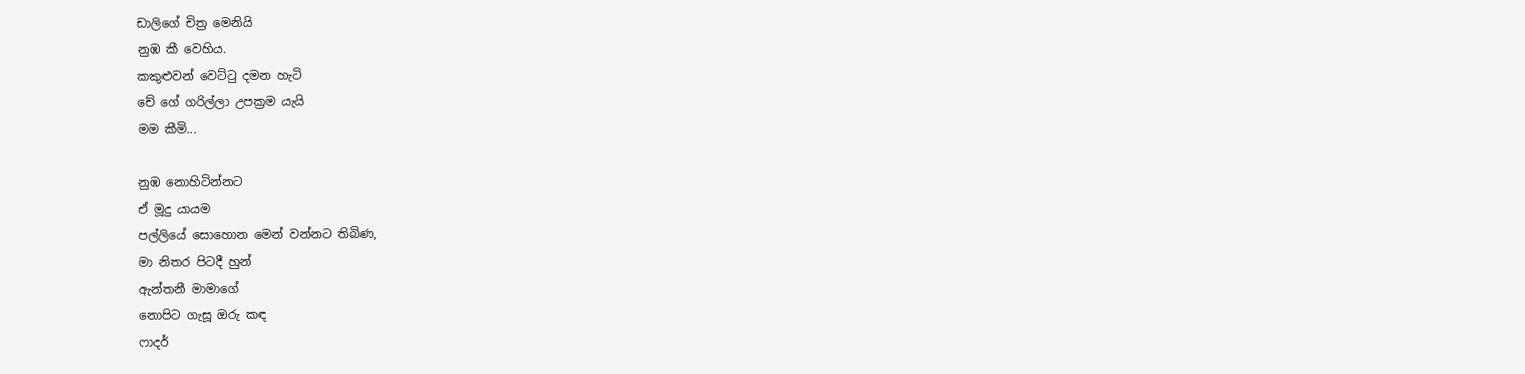ඩාලිගේ චිත්‍ර මෙනියි
නුඹ කී වෙහිය.
කකුළුවන් වෙට්ටු දමන හැටි
චේ ගේ ගරිල්ලා උපක්‍රම යැයි
මම කීමි...

නුඹ නොහිටින්නට
ඒ මූදු යායම
පල්ලියේ සොහොන මෙන් වන්නට තිබිණ,
මා නිතර පිටදී හුන්
ඇන්තනී මාමාගේ
නොපිට ගැසූ ඔරු කඳ
ෆාදර්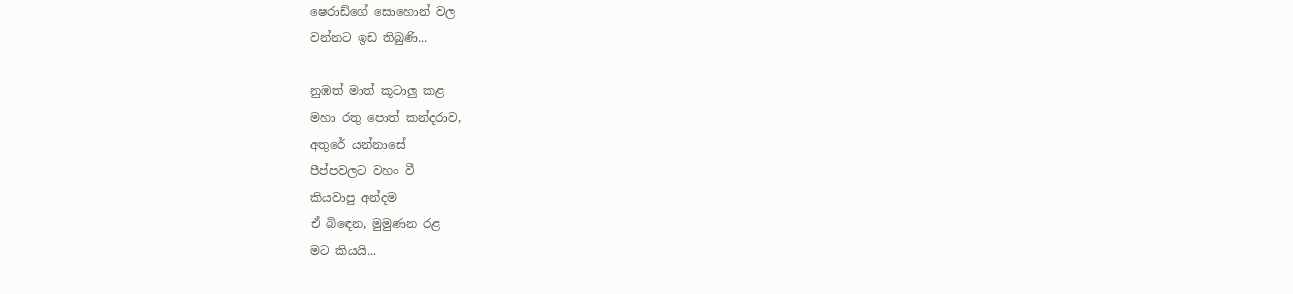ෂෙරාඩ්ගේ සොහොන් වල
වන්නට ඉඩ තිබුණි...

නුඹත් මාත් කූටාලු කළ
මහා රතු පොත් කන්දරාව,
අතුරේ යන්නාසේ
පීප්පවලට වහං වී
කියවාපු අන්දම
ඒ බිඳෙන, මුමුණන රළ
මට කියයි...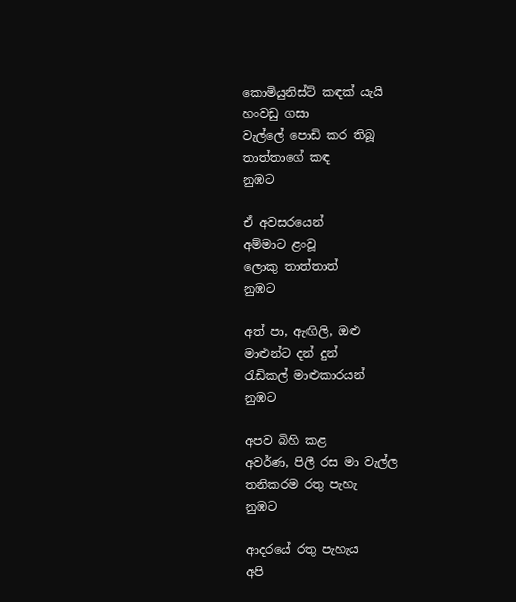කොමියුනිස්ට් කඳක් යැයි
හංවඩු ගසා
වැල්ලේ පොඩි කර තිබූ
තාත්තාගේ කඳ
නුඹට

ඒ අවසරයෙන්
අම්මාට ළංවූ
ලොකු තාත්තාත්
නුඹට

අත් පා, ඇඟිලි, ඔළු
මාළුන්ට දන් දුන්
රැඩිකල් මාළුකාරයන්
නුඹට

අපව බිහි කළ
අවර්ණ, පිලී රස මා වැල්ල
තනිකරම රතු පැහැ
නුඹට

ආදරයේ රතු පැහැය
අපි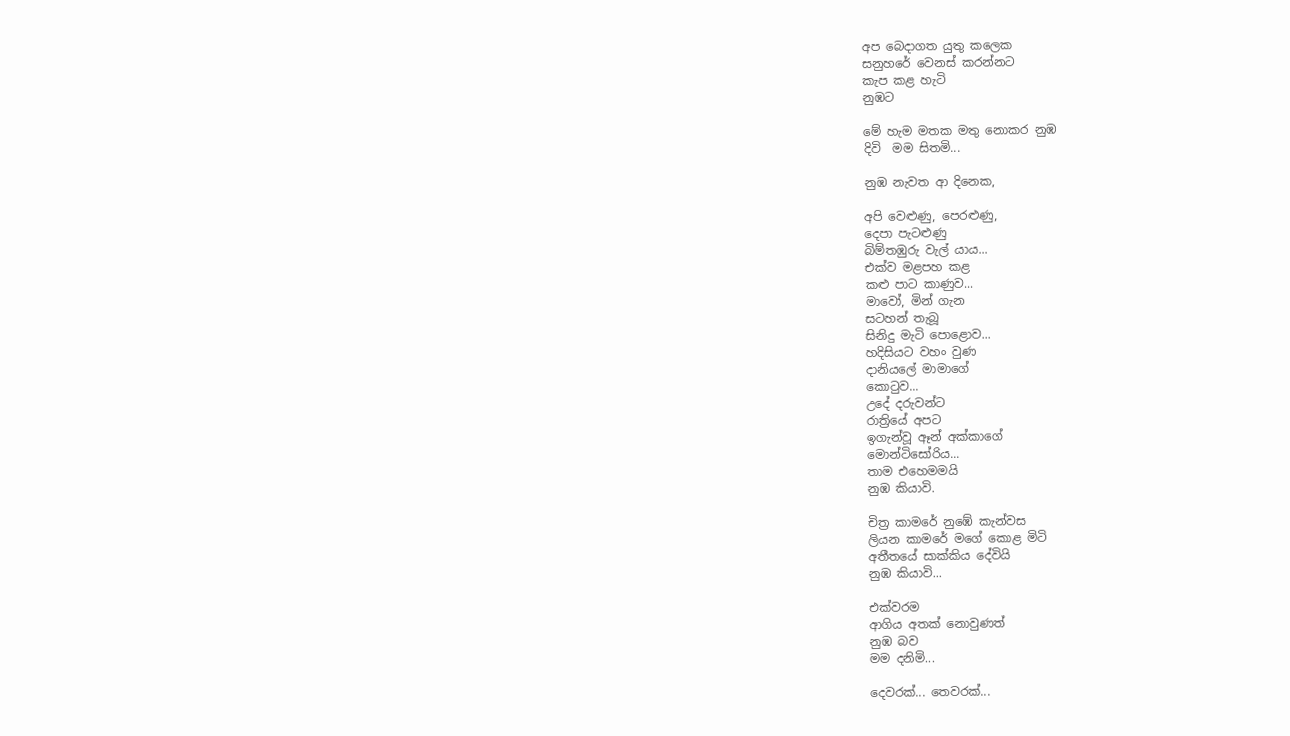අප බෙදාගත යුතු කලෙක
සනුහරේ වෙනස් කරන්නට
කැප කළ හැටි
නුඹට

මේ හැම මතක මතු නොකර නුඹ
දිවි  මම සිතමි...

නුඹ නැවත ආ දිනෙක,

අපි වෙළුණු, පෙරළුණු,
දෙපා පැටළුණු
බිම්තඹුරු වැල් යාය...
එක්ව මළපහ කළ
කළු පාට කාණුව...
මාවෝ, මින් ගැන
සටහන් තැබූ
සිනිදු මැටි පොළොව...
හදිසියට වහං වුණ
දානියලේ මාමාගේ
කොටුව...
උදේ දරුවන්ට
රාත්‍රියේ අපට
ඉගැන්වූ ඈන් අක්කාගේ
මොන්ටිසෝරිය...
තාම එහෙමමයි
නුඹ කියාවි.

චිත්‍ර කාමරේ නුඹේ කැන්වස
ලියන කාමරේ මගේ කොළ මිටි
අතීතයේ සාක්කිය දේවියි
නුඹ කියාවි...

එක්වරම
ආගිය අතක් නොවුණත්
නුඹ බව
මම දනිමි...

දෙවරක්... තෙවරක්...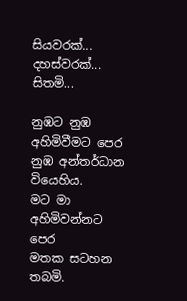සියවරක්... දහස්වරක්...
සිතමි...

නුඹට නුඹ අහිමිවීමට පෙර
නුඹ අන්තර්ධාන වියෙහිය.
මට මා අහිමිවන්නට පෙර
මතක සටහන තබමි.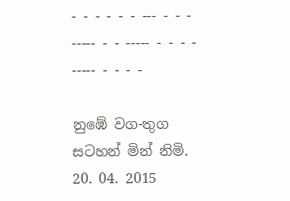- - - - - - --- - - - ----- - - ----- - - - - ----- - - - -

නුඹේ වග-තුග සටහන් මින් නිමි.
20. 04. 2015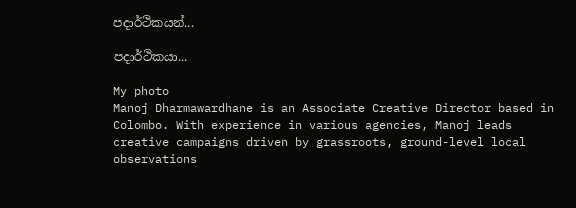පදාර්ථිකයන්...

පදාර්ථිකයා...

My photo
Manoj Dharmawardhane is an Associate Creative Director based in Colombo. With experience in various agencies, Manoj leads creative campaigns driven by grassroots, ground-level local observations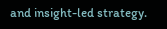and insight-led strategy.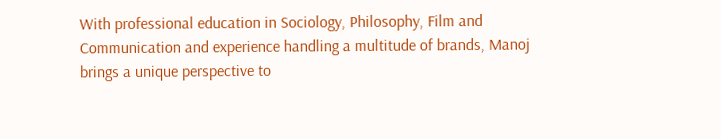With professional education in Sociology, Philosophy, Film and Communication and experience handling a multitude of brands, Manoj brings a unique perspective to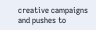creative campaigns and pushes to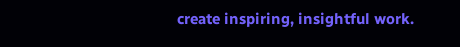create inspiring, insightful work.